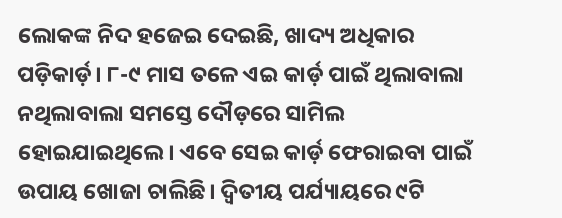ଲୋକଙ୍କ ନିଦ ହଜେଇ ଦେଇଛି, ଖାଦ୍ୟ ଅଧିକାର ପଡ଼ିକାର୍ଡ଼। ୮-୯ ମାସ ତଳେ ଏଇ କାର୍ଡ଼ ପାଇଁ ଥିଲାବାଲା ନଥିଲାବାଲା ସମସ୍ତେ ଦୌଡ଼ରେ ସାମିଲ ହୋଇଯାଇଥିଲେ। ଏବେ ସେଇ କାର୍ଡ଼ ଫେରାଇବା ପାଇଁ ଉପାୟ ଖୋଜା ଚାଲିଛି। ଦ୍ୱିତୀୟ ପର୍ଯ୍ୟାୟରେ ୯ଟି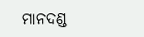ମାନଦଣ୍ଡ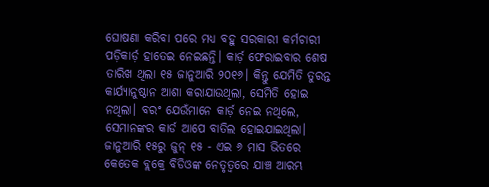ଘୋଷଣା କରିବା ପରେ ମଧ୍ୟ ବହୁ ସରକାରୀ କର୍ମଚାରୀ ପଡ଼ିକାର୍ଡ଼ ହାତେଇ ନେଇଛନ୍ତି। କାର୍ଡ଼ ଫେରାଇବାର ଶେଷ ତାରିଖ ଥିଲା ୧୫ ଜାନୁଆରି ୨୦୧୬। କିନ୍ତୁ ଯେମିତି ତୁରନ୍ତ କାର୍ଯ୍ୟାନୁଷ୍ଠାନ ଆଶା କରାଯାଉଥିଲା, ସେମିତି ହୋଇ ନଥିଲା। ବରଂ ଯେଉଁମାନେ କାର୍ଡ଼ ନେଇ ନଥିଲେ, ସେମାନଙ୍କର କାର୍ଡ ଆପେ ବାତିଲ ହୋଇଯାଇଥିଲା। ଜାନୁଆରି ୧୫ରୁ ଜୁନ୍ ୧୫ - ଏଇ ୬ ମାସ ଭିତରେ କେତେକ ବ୍ଲକ୍ରେ ବିଡିଓଙ୍କ ନେତୃତ୍ୱରେ ଯାଞ୍ଚ ଆରମ୍ଭ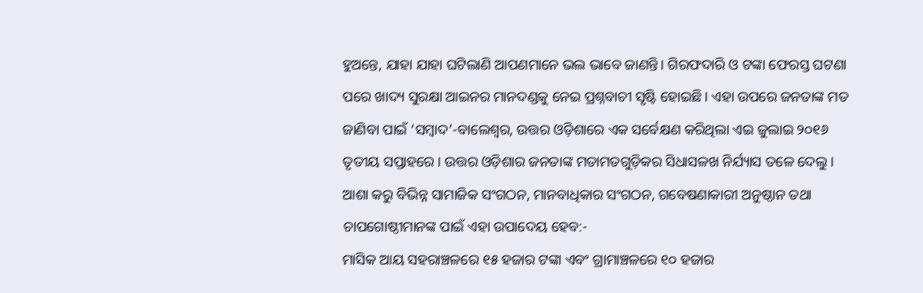ହୁଅନ୍ତେ, ଯାହା ଯାହା ଘଟିଲାଣି ଆପଣମାନେ ଭଲ ଭାବେ ଜାଣନ୍ତି। ଗିରଫଦାରି ଓ ଟଙ୍କା ଫେରସ୍ତ ଘଟଣା ପରେ ଖାଦ୍ୟ ସୁରକ୍ଷା ଆଇନର ମାନଦଣ୍ଡକୁ ନେଇ ପ୍ରଶ୍ନବାଚୀ ସୃଷ୍ଟି ହୋଇଛି। ଏହା ଉପରେ ଜନତାଙ୍କ ମତ ଜାଣିବା ପାଇଁ ‘ସମ୍ବାଦ’-ବାଲେଶ୍ୱର, ଉତ୍ତର ଓଡ଼ିଶାରେ ଏକ ସର୍ବେକ୍ଷଣ କରିଥିଲା ଏଇ ଜୁଲାଇ ୨୦୧୬ ତୃତୀୟ ସପ୍ତାହରେ। ଉତ୍ତର ଓଡ଼ିଶାର ଜନତାଙ୍କ ମତାମତଗୁଡ଼ିକର ସିଧାସଳଖ ନିର୍ଯ୍ୟାସ ତଳେ ଦେଲୁ। ଆଶା କରୁ ବିଭିନ୍ନ ସାମାଜିକ ସଂଗଠନ, ମାନବାଧିକାର ସଂଗଠନ, ଗବେଷଣାକାରୀ ଅନୁଷ୍ଠାନ ତଥା ଚାପଗୋଷ୍ଠୀମାନଙ୍କ ପାଇଁ ଏହା ଉପାଦେୟ ହେବ:-
ମାସିକ ଆୟ ସହରାଞ୍ଚଳରେ ୧୫ ହଜାର ଟଙ୍କା ଏବଂ ଗ୍ରାମାଞ୍ଚଳରେ ୧୦ ହଜାର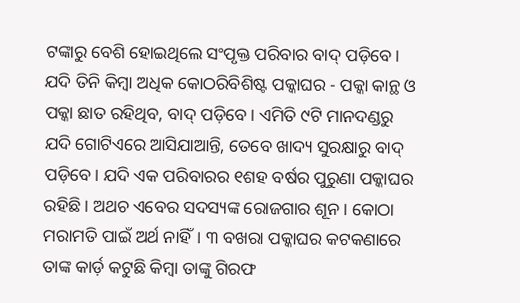ଟଙ୍କାରୁ ବେଶି ହୋଇଥିଲେ ସଂପୃକ୍ତ ପରିବାର ବାଦ୍ ପଡ଼ିବେ। ଯଦି ତିନି କିମ୍ବା ଅଧିକ କୋଠରିବିଶିଷ୍ଟ ପକ୍କାଘର - ପକ୍କା କାନ୍ଥ ଓ ପକ୍କା ଛାତ ରହିଥିବ, ବାଦ୍ ପଡ଼ିବେ। ଏମିତି ୯ଟି ମାନଦଣ୍ଡରୁ ଯଦି ଗୋଟିଏରେ ଆସିଯାଆନ୍ତି, ତେବେ ଖାଦ୍ୟ ସୁରକ୍ଷାରୁ ବାଦ୍ ପଡ଼ିବେ। ଯଦି ଏକ ପରିବାରର ୧ଶହ ବର୍ଷର ପୁରୁଣା ପକ୍କାଘର ରହିଛି। ଅଥଚ ଏବେର ସଦସ୍ୟଙ୍କ ରୋଜଗାର ଶୂନ। କୋଠା ମରାମତି ପାଇଁ ଅର୍ଥ ନାହିଁ। ୩ ବଖରା ପକ୍କାଘର କଟକଣାରେ ତାଙ୍କ କାର୍ଡ଼ କଟୁଛି କିମ୍ବା ତାଙ୍କୁ ଗିରଫ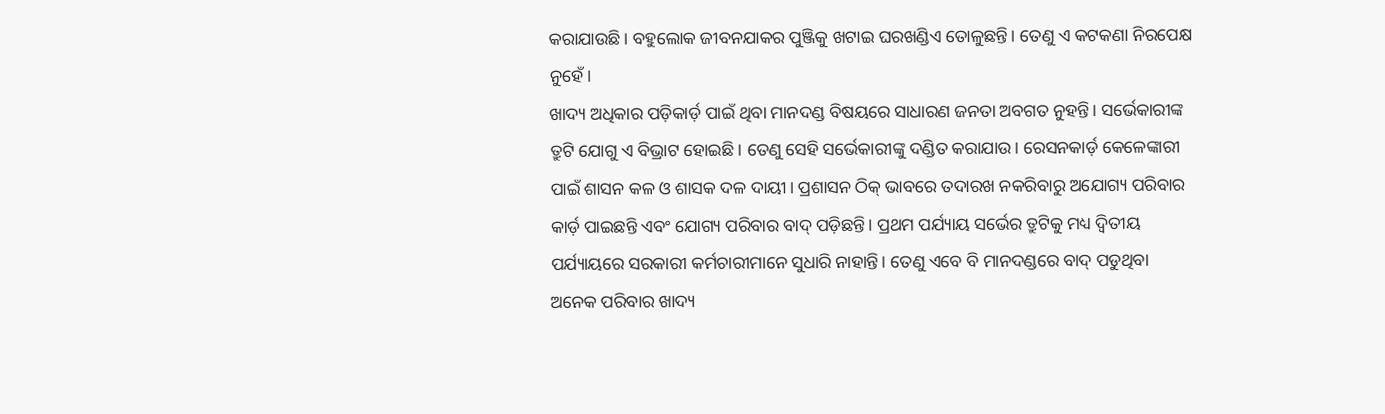କରାଯାଉଛି। ବହୁଲୋକ ଜୀବନଯାକର ପୁଞ୍ଜିକୁ ଖଟାଇ ଘରଖଣ୍ଡିଏ ତୋଳୁଛନ୍ତି। ତେଣୁ ଏ କଟକଣା ନିରପେକ୍ଷ ନୁହେଁ।
ଖାଦ୍ୟ ଅଧିକାର ପଡ଼ିକାର୍ଡ଼ ପାଇଁ ଥିବା ମାନଦଣ୍ଡ ବିଷୟରେ ସାଧାରଣ ଜନତା ଅବଗତ ନୁହନ୍ତି। ସର୍ଭେକାରୀଙ୍କ ତ୍ରୁଟି ଯୋଗୁ ଏ ବିଭ୍ରାଟ ହୋଇଛି। ତେଣୁ ସେହି ସର୍ଭେକାରୀଙ୍କୁ ଦଣ୍ଡିତ କରାଯାଉ। ରେସନକାର୍ଡ଼ କେଳେଙ୍କାରୀ ପାଇଁ ଶାସନ କଳ ଓ ଶାସକ ଦଳ ଦାୟୀ। ପ୍ରଶାସନ ଠିକ୍ ଭାବରେ ତଦାରଖ ନକରିବାରୁ ଅଯୋଗ୍ୟ ପରିବାର କାର୍ଡ଼ ପାଇଛନ୍ତି ଏବଂ ଯୋଗ୍ୟ ପରିବାର ବାଦ୍ ପଡ଼ିଛନ୍ତି। ପ୍ରଥମ ପର୍ଯ୍ୟାୟ ସର୍ଭେର ତ୍ରୁଟିକୁ ମଧ୍ୟ ଦ୍ୱିତୀୟ ପର୍ଯ୍ୟାୟରେ ସରକାରୀ କର୍ମଚାରୀମାନେ ସୁଧାରି ନାହାନ୍ତି। ତେଣୁ ଏବେ ବି ମାନଦଣ୍ଡରେ ବାଦ୍ ପଡୁଥିବା ଅନେକ ପରିବାର ଖାଦ୍ୟ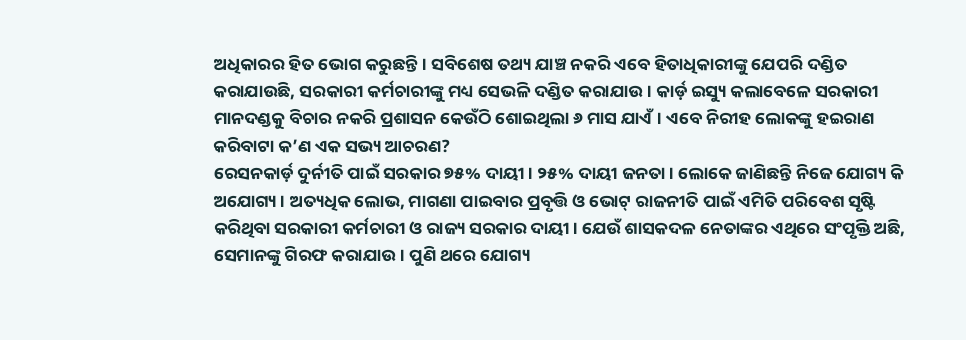ଅଧିକାରର ହିତ ଭୋଗ କରୁଛନ୍ତି। ସବିଶେଷ ତଥ୍ୟ ଯାଞ୍ଚ ନକରି ଏବେ ହିତାଧିକାରୀଙ୍କୁ ଯେପରି ଦଣ୍ଡିତ କରାଯାଉଛି, ସରକାରୀ କର୍ମଚାରୀଙ୍କୁ ମଧ୍ୟ ସେଭଳି ଦଣ୍ଡିତ କରାଯାଉ। କାର୍ଡ଼ ଇସ୍ୟୁ କଲାବେଳେ ସରକାରୀ ମାନଦଣ୍ଡକୁ ବିଚାର ନକରି ପ୍ରଶାସନ କେଉଁଠି ଶୋଇଥିଲା ୬ ମାସ ଯାଏଁ। ଏବେ ନିରୀହ ଲୋକଙ୍କୁ ହଇରାଣ କରିବାଟା କ’ଣ ଏକ ସଭ୍ୟ ଆଚରଣ?
ରେସନକାର୍ଡ଼ ଦୁର୍ନୀତି ପାଇଁ ସରକାର ୭୫% ଦାୟୀ। ୨୫% ଦାୟୀ ଜନତା। ଲୋକେ ଜାଣିଛନ୍ତି ନିଜେ ଯୋଗ୍ୟ କି ଅଯୋଗ୍ୟ। ଅତ୍ୟଧିକ ଲୋଭ, ମାଗଣା ପାଇବାର ପ୍ରବୃତ୍ତି ଓ ଭୋଟ୍ ରାଜନୀତି ପାଇଁ ଏମିତି ପରିବେଶ ସୃଷ୍ଟି କରିଥିବା ସରକାରୀ କର୍ମଚାରୀ ଓ ରାଜ୍ୟ ସରକାର ଦାୟୀ। ଯେଉଁ ଶାସକଦଳ ନେତାଙ୍କର ଏଥିରେ ସଂପୃକ୍ତି ଅଛି, ସେମାନଙ୍କୁ ଗିରଫ କରାଯାଉ। ପୁଣି ଥରେ ଯୋଗ୍ୟ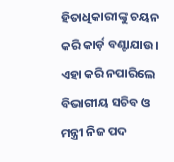ହିତାଧିକାରୀଙ୍କୁ ଚୟନ କରି କାର୍ଡ଼ ବଣ୍ଟାଯାଉ। ଏହା କରି ନପାରିଲେ ବିଭାଗୀୟ ସଚିବ ଓ ମନ୍ତ୍ରୀ ନିଜ ପଦ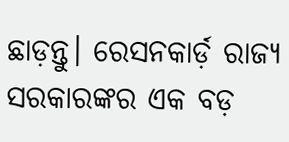ଛାଡ଼ନ୍ତୁ। ରେସନକାର୍ଡ଼ ରାଜ୍ୟ ସରକାରଙ୍କର ଏକ ବଡ଼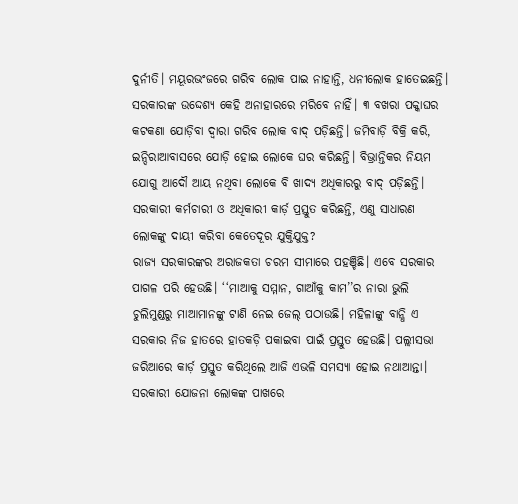ଦୁର୍ନୀତି। ମୟୂରଭଂଜରେ ଗରିବ ଲୋକ ପାଇ ନାହାନ୍ତି, ଧନୀଲୋକ ହାତେଇଛନ୍ତି।
ସରକାରଙ୍କ ଉଦ୍ଦେଶ୍ୟ କେହି ଅନାହାରରେ ମରିବେ ନାହିଁ। ୩ ବଖରା ପକ୍କାଘର କଟକଣା ଯୋଡ଼ିବା ଦ୍ୱାରା ଗରିବ ଲୋକ ବାଦ୍ ପଡ଼ିଛନ୍ତି। ଜମିବାଡ଼ି ବିକ୍ରି କରି, ଇନ୍ଦିରାଆବାସରେ ଯୋଡ଼ି ହୋଇ ଲୋକେ ଘର କରିଛନ୍ତି। ବିଭ୍ରାନ୍ତିକର ନିୟମ ଯୋଗୁ ଆଦୌ ଆୟ ନଥିବା ଲୋକେ ବି ଖାଦ୍ୟ ଅଧିକାରରୁ ବାଦ୍ ପଡ଼ିଛନ୍ତି। ସରକାରୀ କର୍ମଚାରୀ ଓ ଅଧିକାରୀ କାର୍ଡ଼ ପ୍ରସ୍ତୁତ କରିଛନ୍ତି, ଏଣୁ ସାଧାରଣ ଲୋକଙ୍କୁ ଦାୟୀ କରିବା କେତେଦୂର ଯୁକ୍ତିଯୁକ୍ତ?
ରାଜ୍ୟ ସରକାରଙ୍କର ଅରାଜକତା ଚରମ ସୀମାରେ ପହଞ୍ଚିଛି। ଏବେ ସରକାର ପାଗଳ ପରି ହେଉଛି। ‘‘ମାଆକୁ ସମ୍ମାନ, ଗାଆଁକୁ କାମ’’ର ନାରା ଭୁଲି ଚୁଲିମୁଣ୍ଡରୁ ମାଆମାନଙ୍କୁ ଟାଣି ନେଇ ଜେଲ୍ ପଠାଉଛି। ମହିଳାଙ୍କୁ ବାନ୍ଧି ଏ ସରକାର ନିଜ ହାତରେ ହାତକଡ଼ି ପକାଇବା ପାଇଁ ପ୍ରସ୍ତୁତ ହେଉଛି। ପଲ୍ଲୀସଭା ଜରିଆରେ କାର୍ଡ଼ ପ୍ରସ୍ତୁତ କରିଥିଲେ ଆଜି ଏଭଳି ସମସ୍ୟା ହୋଇ ନଥାଆନ୍ତା। ସରକାରୀ ଯୋଜନା ଲୋକଙ୍କ ପାଖରେ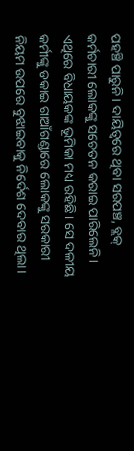ପହଞ୍ଚି ପାରୁନି। ଦାୟିତ୍ୱରେ ଥିବା ସରପଞ୍ଚ, ବ୍ଲକ୍ କର୍ମଚାରୀ ଲୋକଙ୍କୁ ସଚେତନ କରାଇ ପାରିଲେନି। ଏଥିରେ ବିଧାୟକଙ୍କ ଭୂମିକା ମଧ୍ୟ ରହିଛି। ସେ ଦଳୀୟ କର୍ମୀଙ୍କୁ ଡକାଇ ଗାଆଁଗଣ୍ଡାରେ ଲୋକଙ୍କୁ ସରକାରୀ ନିୟମ ଉପରେ ବୁଝାଇବାକୁ ନିର୍ଦେଶ ଦେବାର ଥିଲା।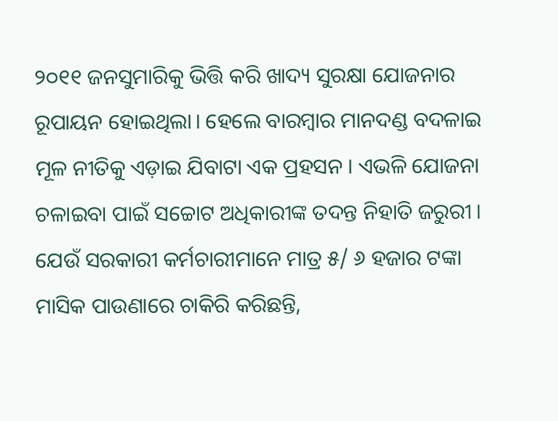୨୦୧୧ ଜନସୁମାରିକୁ ଭିତ୍ତି କରି ଖାଦ୍ୟ ସୁରକ୍ଷା ଯୋଜନାର ରୂପାୟନ ହୋଇଥିଲା। ହେଲେ ବାରମ୍ବାର ମାନଦଣ୍ଡ ବଦଳାଇ ମୂଳ ନୀତିକୁ ଏଡ଼ାଇ ଯିବାଟା ଏକ ପ୍ରହସନ। ଏଭଳି ଯୋଜନା ଚଳାଇବା ପାଇଁ ସଚ୍ଚୋଟ ଅଧିକାରୀଙ୍କ ତଦନ୍ତ ନିହାତି ଜରୁରୀ। ଯେଉଁ ସରକାରୀ କର୍ମଚାରୀମାନେ ମାତ୍ର ୫/ ୬ ହଜାର ଟଙ୍କା ମାସିକ ପାଉଣାରେ ଚାକିରି କରିଛନ୍ତି,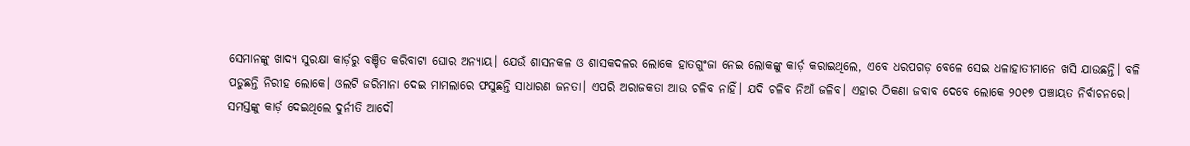ସେମାନଙ୍କୁ ଖାଦ୍ୟ ସୁରକ୍ଷା କାର୍ଡ଼ରୁ ବଞ୍ଚିତ କରିବାଟା ଘୋର ଅନ୍ୟାୟ। ଯେଉଁ ଶାସନକଳ ଓ ଶାସକଦଳର ଲୋକେ ହାତଗୁଂଜା ନେଇ ଲୋକଙ୍କୁ କାର୍ଡ଼ କରାଇଥିଲେ, ଏବେ ଧରପଗଡ଼ ବେଳେ ସେଇ ଧଳାହାତୀମାନେ ଖସି ଯାଉଛନ୍ତି। ବଳି ପଡୁଛନ୍ତି ନିରୀହ ଲୋକେ। ଓଲଟି ଜରିମାନା ଦେଇ ମାମଲାରେ ଫସୁଛନ୍ତି ସାଧାରଣ ଜନତା। ଏପରି ଅରାଜକତା ଆଉ ଚଳିବ ନାହିଁ। ଯଦି ଚଳିବ ନିଆଁ ଜଳିବ। ଏହାର ଠିକଣା ଜବାବ ଦେବେ ଲୋକେ ୨୦୧୭ ପଞ୍ଚାୟତ ନିର୍ବାଚନରେ।
ସମସ୍ତଙ୍କୁ କାର୍ଡ଼ ଦେଇଥିଲେ ଦୁର୍ନୀତି ଆଦୌ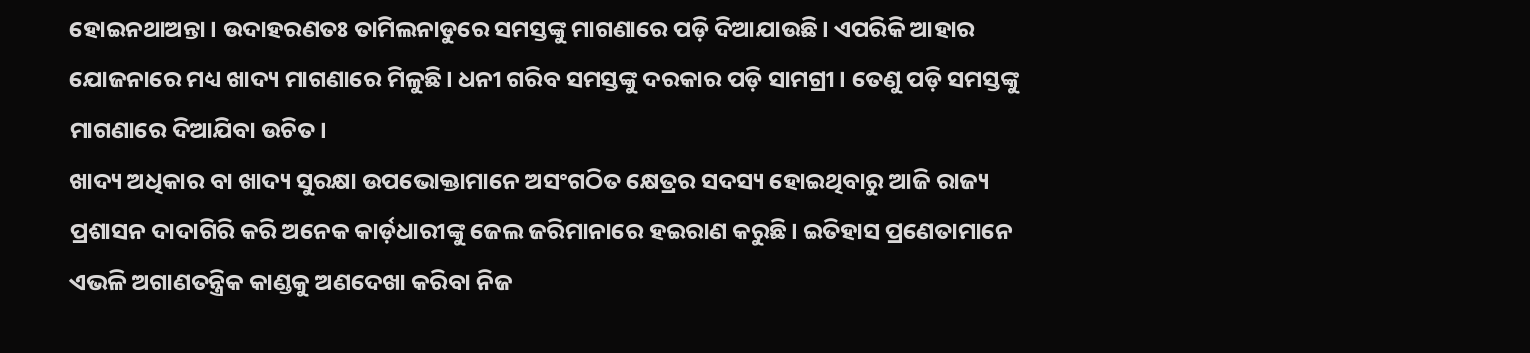ହୋଇନଥାଅନ୍ତା। ଉଦାହରଣତଃ ତାମିଲନାଡୁରେ ସମସ୍ତଙ୍କୁ ମାଗଣାରେ ପଡ଼ି ଦିଆଯାଉଛି। ଏପରିକି ଆହାର ଯୋଜନାରେ ମଧ୍ୟ ଖାଦ୍ୟ ମାଗଣାରେ ମିଳୁଛି। ଧନୀ ଗରିବ ସମସ୍ତଙ୍କୁ ଦରକାର ପଡ଼ି ସାମଗ୍ରୀ। ତେଣୁ ପଡ଼ି ସମସ୍ତଙ୍କୁ ମାଗଣାରେ ଦିଆଯିବା ଉଚିତ।
ଖାଦ୍ୟ ଅଧିକାର ବା ଖାଦ୍ୟ ସୁରକ୍ଷା ଉପଭୋକ୍ତାମାନେ ଅସଂଗଠିତ କ୍ଷେତ୍ରର ସଦସ୍ୟ ହୋଇଥିବାରୁ ଆଜି ରାଜ୍ୟ ପ୍ରଶାସନ ଦାଦାଗିରି କରି ଅନେକ କାର୍ଡ଼ଧାରୀଙ୍କୁ ଜେଲ ଜରିମାନାରେ ହଇରାଣ କରୁଛି। ଇତିହାସ ପ୍ରଣେତାମାନେ ଏଭଳି ଅଗାଣତନ୍ତ୍ରିକ କାଣ୍ଡକୁ ଅଣଦେଖା କରିବା ନିଜ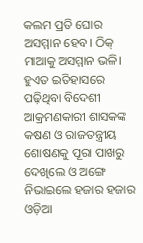କଲମ ପ୍ରତି ଘୋର ଅସମ୍ମାନ ହେବ। ଠିକ୍ ମାଆକୁ ଅସମ୍ମାନ ଭଳି।
ହୁଏତ ଇତିହାସରେ ପଢ଼ିଥିବା ବିଦେଶୀ ଆକ୍ରମଣକାରୀ ଶାସକଙ୍କ କଷଣ ଓ ରାଜତନ୍ତ୍ରୀୟ ଶୋଷଣକୁ ପୂରା ପାଖରୁ ଦେଖିଲେ ଓ ଅଙ୍ଗେ ନିଭାଇଲେ ହଜାର ହଜାର ଓଡ଼ିଆ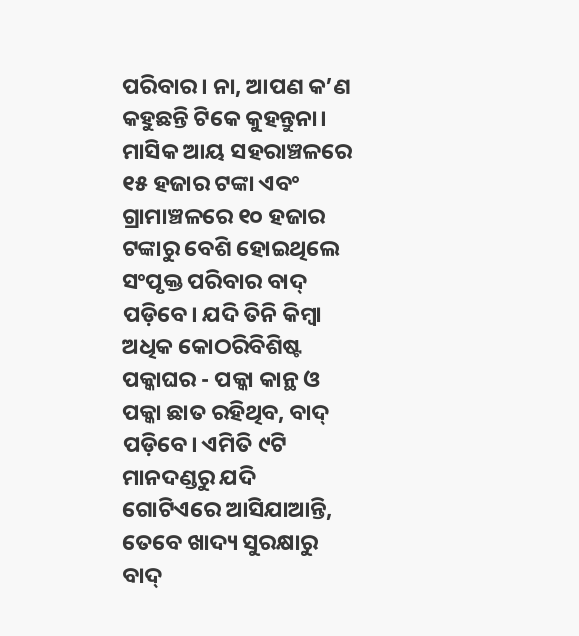ପରିବାର। ନା, ଆପଣ କ’ଣ କହୁଛନ୍ତି ଟିକେ କୁହନ୍ତୁନା।
ମାସିକ ଆୟ ସହରାଞ୍ଚଳରେ ୧୫ ହଜାର ଟଙ୍କା ଏବଂ ଗ୍ରାମାଞ୍ଚଳରେ ୧୦ ହଜାର ଟଙ୍କାରୁ ବେଶି ହୋଇଥିଲେ ସଂପୃକ୍ତ ପରିବାର ବାଦ୍ ପଡ଼ିବେ। ଯଦି ତିନି କିମ୍ବା ଅଧିକ କୋଠରିବିଶିଷ୍ଟ ପକ୍କାଘର - ପକ୍କା କାନ୍ଥ ଓ ପକ୍କା ଛାତ ରହିଥିବ, ବାଦ୍ ପଡ଼ିବେ। ଏମିତି ୯ଟି ମାନଦଣ୍ଡରୁ ଯଦି ଗୋଟିଏରେ ଆସିଯାଆନ୍ତି, ତେବେ ଖାଦ୍ୟ ସୁରକ୍ଷାରୁ ବାଦ୍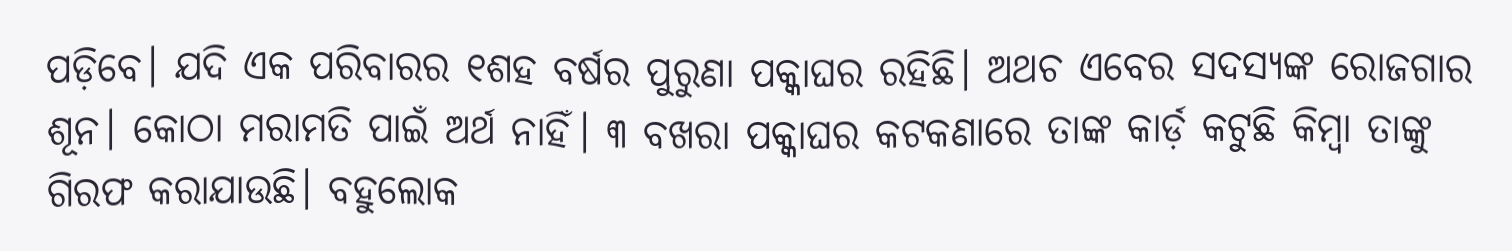ପଡ଼ିବେ। ଯଦି ଏକ ପରିବାରର ୧ଶହ ବର୍ଷର ପୁରୁଣା ପକ୍କାଘର ରହିଛି। ଅଥଚ ଏବେର ସଦସ୍ୟଙ୍କ ରୋଜଗାର ଶୂନ। କୋଠା ମରାମତି ପାଇଁ ଅର୍ଥ ନାହିଁ। ୩ ବଖରା ପକ୍କାଘର କଟକଣାରେ ତାଙ୍କ କାର୍ଡ଼ କଟୁଛି କିମ୍ବା ତାଙ୍କୁ ଗିରଫ କରାଯାଉଛି। ବହୁଲୋକ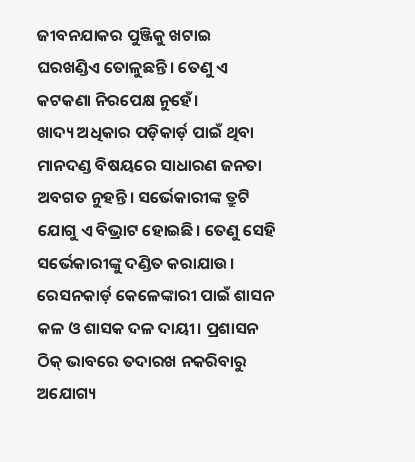ଜୀବନଯାକର ପୁଞ୍ଜିକୁ ଖଟାଇ ଘରଖଣ୍ଡିଏ ତୋଳୁଛନ୍ତି। ତେଣୁ ଏ କଟକଣା ନିରପେକ୍ଷ ନୁହେଁ।
ଖାଦ୍ୟ ଅଧିକାର ପଡ଼ିକାର୍ଡ଼ ପାଇଁ ଥିବା ମାନଦଣ୍ଡ ବିଷୟରେ ସାଧାରଣ ଜନତା ଅବଗତ ନୁହନ୍ତି। ସର୍ଭେକାରୀଙ୍କ ତ୍ରୁଟି ଯୋଗୁ ଏ ବିଭ୍ରାଟ ହୋଇଛି। ତେଣୁ ସେହି ସର୍ଭେକାରୀଙ୍କୁ ଦଣ୍ଡିତ କରାଯାଉ। ରେସନକାର୍ଡ଼ କେଳେଙ୍କାରୀ ପାଇଁ ଶାସନ କଳ ଓ ଶାସକ ଦଳ ଦାୟୀ। ପ୍ରଶାସନ ଠିକ୍ ଭାବରେ ତଦାରଖ ନକରିବାରୁ ଅଯୋଗ୍ୟ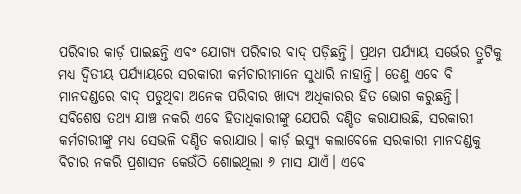ପରିବାର କାର୍ଡ଼ ପାଇଛନ୍ତି ଏବଂ ଯୋଗ୍ୟ ପରିବାର ବାଦ୍ ପଡ଼ିଛନ୍ତି। ପ୍ରଥମ ପର୍ଯ୍ୟାୟ ସର୍ଭେର ତ୍ରୁଟିକୁ ମଧ୍ୟ ଦ୍ୱିତୀୟ ପର୍ଯ୍ୟାୟରେ ସରକାରୀ କର୍ମଚାରୀମାନେ ସୁଧାରି ନାହାନ୍ତି। ତେଣୁ ଏବେ ବି ମାନଦଣ୍ଡରେ ବାଦ୍ ପଡୁଥିବା ଅନେକ ପରିବାର ଖାଦ୍ୟ ଅଧିକାରର ହିତ ଭୋଗ କରୁଛନ୍ତି। ସବିଶେଷ ତଥ୍ୟ ଯାଞ୍ଚ ନକରି ଏବେ ହିତାଧିକାରୀଙ୍କୁ ଯେପରି ଦଣ୍ଡିତ କରାଯାଉଛି, ସରକାରୀ କର୍ମଚାରୀଙ୍କୁ ମଧ୍ୟ ସେଭଳି ଦଣ୍ଡିତ କରାଯାଉ। କାର୍ଡ଼ ଇସ୍ୟୁ କଲାବେଳେ ସରକାରୀ ମାନଦଣ୍ଡକୁ ବିଚାର ନକରି ପ୍ରଶାସନ କେଉଁଠି ଶୋଇଥିଲା ୬ ମାସ ଯାଏଁ। ଏବେ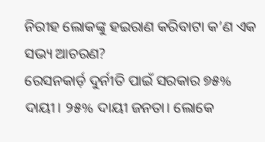ନିରୀହ ଲୋକଙ୍କୁ ହଇରାଣ କରିବାଟା କ’ଣ ଏକ ସଭ୍ୟ ଆଚରଣ?
ରେସନକାର୍ଡ଼ ଦୁର୍ନୀତି ପାଇଁ ସରକାର ୭୫% ଦାୟୀ। ୨୫% ଦାୟୀ ଜନତା। ଲୋକେ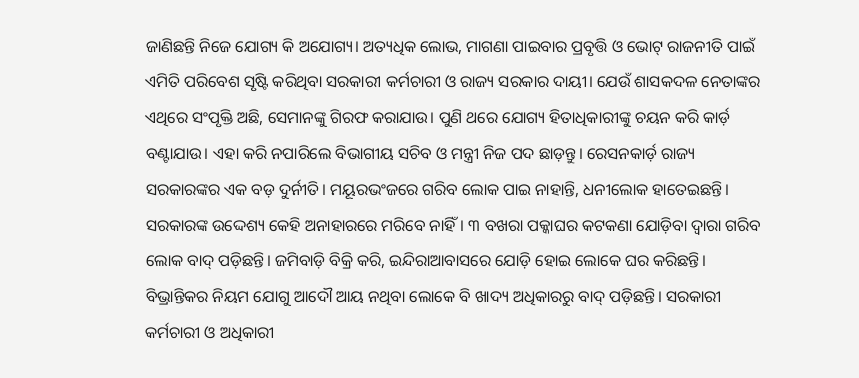ଜାଣିଛନ୍ତି ନିଜେ ଯୋଗ୍ୟ କି ଅଯୋଗ୍ୟ। ଅତ୍ୟଧିକ ଲୋଭ, ମାଗଣା ପାଇବାର ପ୍ରବୃତ୍ତି ଓ ଭୋଟ୍ ରାଜନୀତି ପାଇଁ ଏମିତି ପରିବେଶ ସୃଷ୍ଟି କରିଥିବା ସରକାରୀ କର୍ମଚାରୀ ଓ ରାଜ୍ୟ ସରକାର ଦାୟୀ। ଯେଉଁ ଶାସକଦଳ ନେତାଙ୍କର ଏଥିରେ ସଂପୃକ୍ତି ଅଛି, ସେମାନଙ୍କୁ ଗିରଫ କରାଯାଉ। ପୁଣି ଥରେ ଯୋଗ୍ୟ ହିତାଧିକାରୀଙ୍କୁ ଚୟନ କରି କାର୍ଡ଼ ବଣ୍ଟାଯାଉ। ଏହା କରି ନପାରିଲେ ବିଭାଗୀୟ ସଚିବ ଓ ମନ୍ତ୍ରୀ ନିଜ ପଦ ଛାଡ଼ନ୍ତୁ। ରେସନକାର୍ଡ଼ ରାଜ୍ୟ ସରକାରଙ୍କର ଏକ ବଡ଼ ଦୁର୍ନୀତି। ମୟୂରଭଂଜରେ ଗରିବ ଲୋକ ପାଇ ନାହାନ୍ତି, ଧନୀଲୋକ ହାତେଇଛନ୍ତି।
ସରକାରଙ୍କ ଉଦ୍ଦେଶ୍ୟ କେହି ଅନାହାରରେ ମରିବେ ନାହିଁ। ୩ ବଖରା ପକ୍କାଘର କଟକଣା ଯୋଡ଼ିବା ଦ୍ୱାରା ଗରିବ ଲୋକ ବାଦ୍ ପଡ଼ିଛନ୍ତି। ଜମିବାଡ଼ି ବିକ୍ରି କରି, ଇନ୍ଦିରାଆବାସରେ ଯୋଡ଼ି ହୋଇ ଲୋକେ ଘର କରିଛନ୍ତି। ବିଭ୍ରାନ୍ତିକର ନିୟମ ଯୋଗୁ ଆଦୌ ଆୟ ନଥିବା ଲୋକେ ବି ଖାଦ୍ୟ ଅଧିକାରରୁ ବାଦ୍ ପଡ଼ିଛନ୍ତି। ସରକାରୀ କର୍ମଚାରୀ ଓ ଅଧିକାରୀ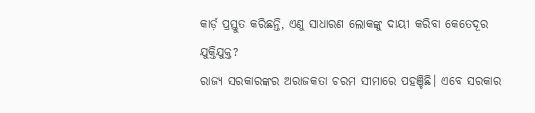କାର୍ଡ଼ ପ୍ରସ୍ତୁତ କରିଛନ୍ତି, ଏଣୁ ସାଧାରଣ ଲୋକଙ୍କୁ ଦାୟୀ କରିବା କେତେଦୂର ଯୁକ୍ତିଯୁକ୍ତ?
ରାଜ୍ୟ ସରକାରଙ୍କର ଅରାଜକତା ଚରମ ସୀମାରେ ପହଞ୍ଚିଛି। ଏବେ ସରକାର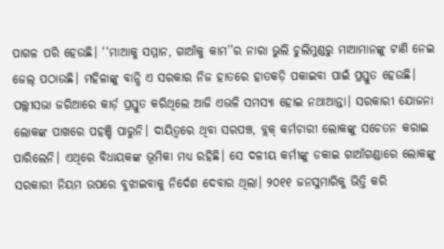ପାଗଳ ପରି ହେଉଛି। ‘‘ମାଆକୁ ସମ୍ମାନ, ଗାଆଁକୁ କାମ’’ର ନାରା ଭୁଲି ଚୁଲିମୁଣ୍ଡରୁ ମାଆମାନଙ୍କୁ ଟାଣି ନେଇ ଜେଲ୍ ପଠାଉଛି। ମହିଳାଙ୍କୁ ବାନ୍ଧି ଏ ସରକାର ନିଜ ହାତରେ ହାତକଡ଼ି ପକାଇବା ପାଇଁ ପ୍ରସ୍ତୁତ ହେଉଛି। ପଲ୍ଲୀସଭା ଜରିଆରେ କାର୍ଡ଼ ପ୍ରସ୍ତୁତ କରିଥିଲେ ଆଜି ଏଭଳି ସମସ୍ୟା ହୋଇ ନଥାଆନ୍ତା। ସରକାରୀ ଯୋଜନା ଲୋକଙ୍କ ପାଖରେ ପହଞ୍ଚି ପାରୁନି। ଦାୟିତ୍ୱରେ ଥିବା ସରପଞ୍ଚ, ବ୍ଲକ୍ କର୍ମଚାରୀ ଲୋକଙ୍କୁ ସଚେତନ କରାଇ ପାରିଲେନି। ଏଥିରେ ବିଧାୟକଙ୍କ ଭୂମିକା ମଧ୍ୟ ରହିଛି। ସେ ଦଳୀୟ କର୍ମୀଙ୍କୁ ଡକାଇ ଗାଆଁଗଣ୍ଡାରେ ଲୋକଙ୍କୁ ସରକାରୀ ନିୟମ ଉପରେ ବୁଝାଇବାକୁ ନିର୍ଦେଶ ଦେବାର ଥିଲା। ୨୦୧୧ ଜନସୁମାରିକୁ ଭିତ୍ତି କରି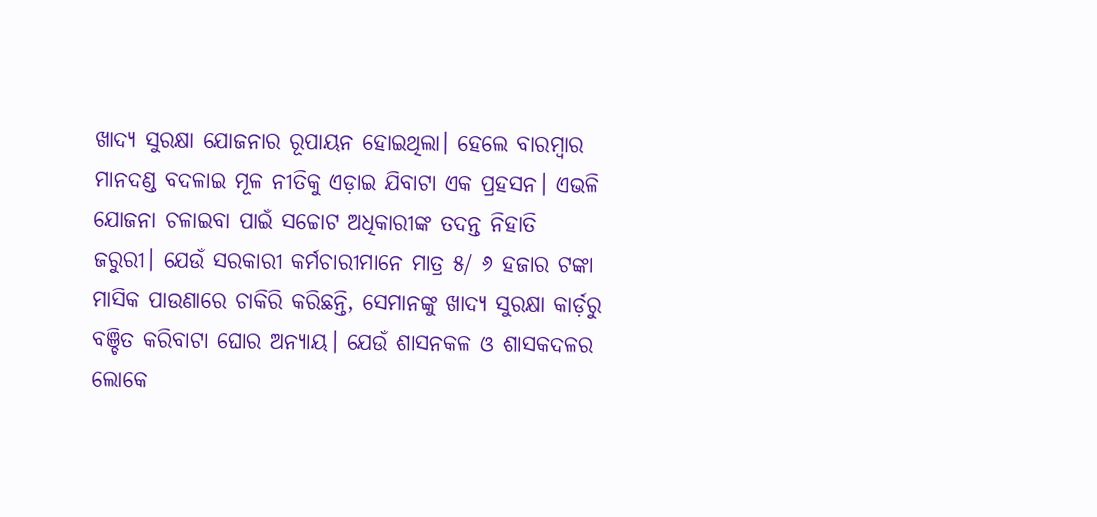ଖାଦ୍ୟ ସୁରକ୍ଷା ଯୋଜନାର ରୂପାୟନ ହୋଇଥିଲା। ହେଲେ ବାରମ୍ବାର ମାନଦଣ୍ଡ ବଦଳାଇ ମୂଳ ନୀତିକୁ ଏଡ଼ାଇ ଯିବାଟା ଏକ ପ୍ରହସନ। ଏଭଳି ଯୋଜନା ଚଳାଇବା ପାଇଁ ସଚ୍ଚୋଟ ଅଧିକାରୀଙ୍କ ତଦନ୍ତ ନିହାତି ଜରୁରୀ। ଯେଉଁ ସରକାରୀ କର୍ମଚାରୀମାନେ ମାତ୍ର ୫/ ୬ ହଜାର ଟଙ୍କା ମାସିକ ପାଉଣାରେ ଚାକିରି କରିଛନ୍ତି, ସେମାନଙ୍କୁ ଖାଦ୍ୟ ସୁରକ୍ଷା କାର୍ଡ଼ରୁ ବଞ୍ଚିତ କରିବାଟା ଘୋର ଅନ୍ୟାୟ। ଯେଉଁ ଶାସନକଳ ଓ ଶାସକଦଳର ଲୋକେ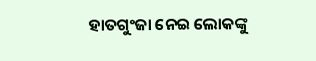ହାତଗୁଂଜା ନେଇ ଲୋକଙ୍କୁ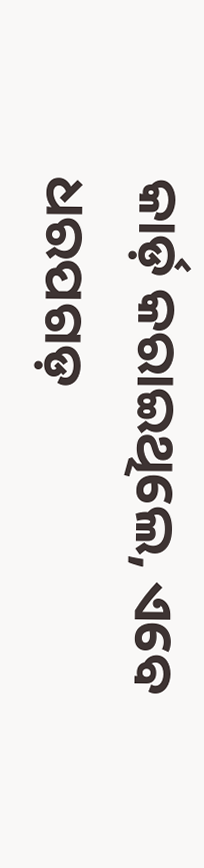କାର୍ଡ଼ କରାଇଥିଲେ, ଏବେ ଧରପଗଡ଼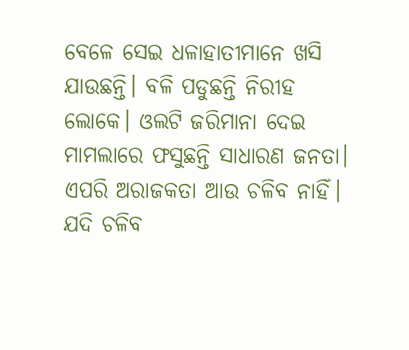ବେଳେ ସେଇ ଧଳାହାତୀମାନେ ଖସି ଯାଉଛନ୍ତି। ବଳି ପଡୁଛନ୍ତି ନିରୀହ ଲୋକେ। ଓଲଟି ଜରିମାନା ଦେଇ ମାମଲାରେ ଫସୁଛନ୍ତି ସାଧାରଣ ଜନତା। ଏପରି ଅରାଜକତା ଆଉ ଚଳିବ ନାହିଁ। ଯଦି ଚଳିବ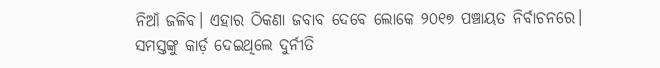ନିଆଁ ଜଳିବ। ଏହାର ଠିକଣା ଜବାବ ଦେବେ ଲୋକେ ୨୦୧୭ ପଞ୍ଚାୟତ ନିର୍ବାଚନରେ।
ସମସ୍ତଙ୍କୁ କାର୍ଡ଼ ଦେଇଥିଲେ ଦୁର୍ନୀତି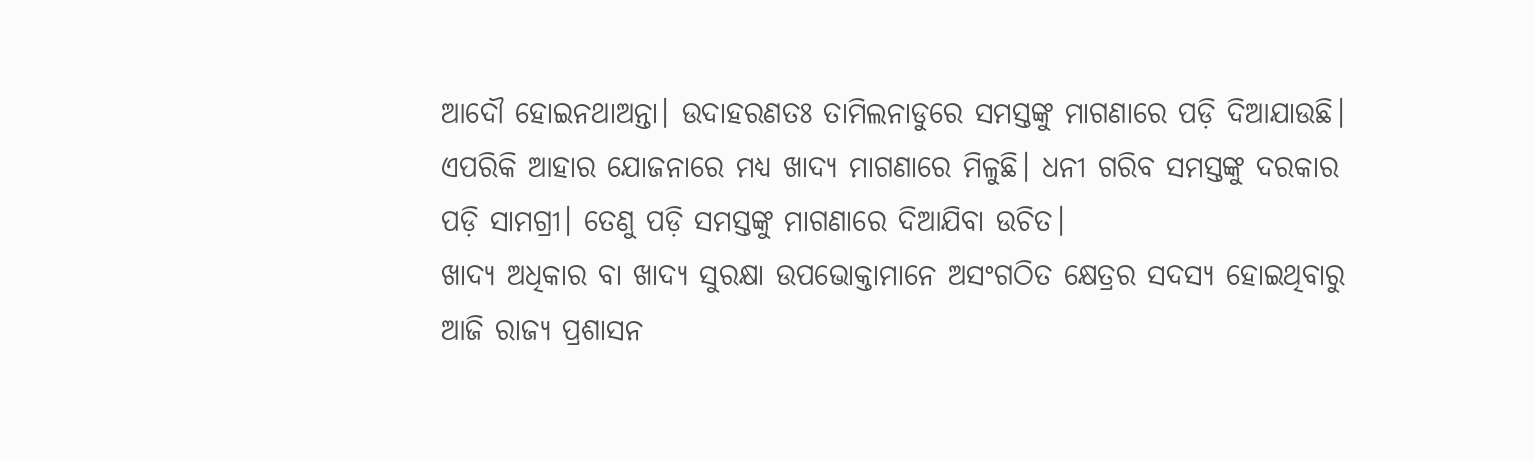ଆଦୌ ହୋଇନଥାଅନ୍ତା। ଉଦାହରଣତଃ ତାମିଲନାଡୁରେ ସମସ୍ତଙ୍କୁ ମାଗଣାରେ ପଡ଼ି ଦିଆଯାଉଛି। ଏପରିକି ଆହାର ଯୋଜନାରେ ମଧ୍ୟ ଖାଦ୍ୟ ମାଗଣାରେ ମିଳୁଛି। ଧନୀ ଗରିବ ସମସ୍ତଙ୍କୁ ଦରକାର ପଡ଼ି ସାମଗ୍ରୀ। ତେଣୁ ପଡ଼ି ସମସ୍ତଙ୍କୁ ମାଗଣାରେ ଦିଆଯିବା ଉଚିତ।
ଖାଦ୍ୟ ଅଧିକାର ବା ଖାଦ୍ୟ ସୁରକ୍ଷା ଉପଭୋକ୍ତାମାନେ ଅସଂଗଠିତ କ୍ଷେତ୍ରର ସଦସ୍ୟ ହୋଇଥିବାରୁ ଆଜି ରାଜ୍ୟ ପ୍ରଶାସନ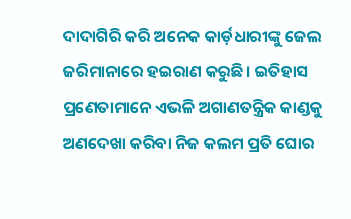ଦାଦାଗିରି କରି ଅନେକ କାର୍ଡ଼ଧାରୀଙ୍କୁ ଜେଲ ଜରିମାନାରେ ହଇରାଣ କରୁଛି। ଇତିହାସ ପ୍ରଣେତାମାନେ ଏଭଳି ଅଗାଣତନ୍ତ୍ରିକ କାଣ୍ଡକୁ ଅଣଦେଖା କରିବା ନିଜ କଲମ ପ୍ରତି ଘୋର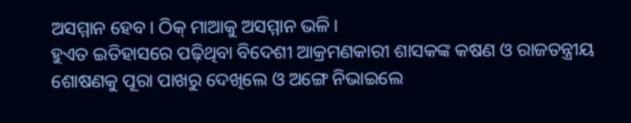ଅସମ୍ମାନ ହେବ। ଠିକ୍ ମାଆକୁ ଅସମ୍ମାନ ଭଳି।
ହୁଏତ ଇତିହାସରେ ପଢ଼ିଥିବା ବିଦେଶୀ ଆକ୍ରମଣକାରୀ ଶାସକଙ୍କ କଷଣ ଓ ରାଜତନ୍ତ୍ରୀୟ ଶୋଷଣକୁ ପୂରା ପାଖରୁ ଦେଖିଲେ ଓ ଅଙ୍ଗେ ନିଭାଇଲେ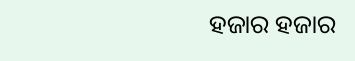ହଜାର ହଜାର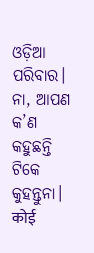ଓଡ଼ିଆ ପରିବାର। ନା, ଆପଣ କ’ଣ କହୁଛନ୍ତି ଟିକେ କୁହନ୍ତୁନା।
कोई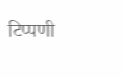टिप्पणी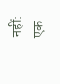नहीं:
एक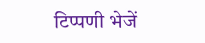टिप्पणी भेजें